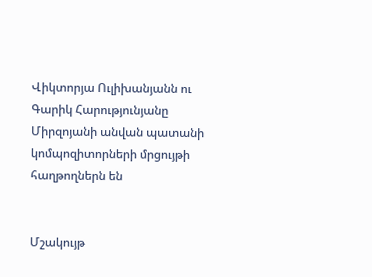Վիկտորյա Ուլիխանյանն ու Գարիկ Հարությունյանը Միրզոյանի անվան պատանի կոմպոզիտորների մրցույթի հաղթողներն են


Մշակույթ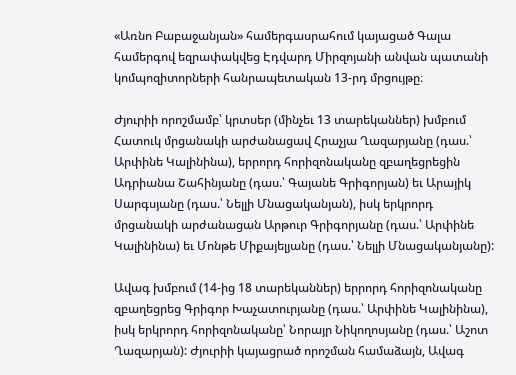«Առնո Բաբաջանյան» համերգասրահում կայացած Գալա համերգով եզրափակվեց Էդվարդ Միրզոյանի անվան պատանի կոմպոզիտորների հանրապետական 13-րդ մրցույթը։

Ժյուրիի որոշմամբ՝ կրտսեր (մինչեւ 13 տարեկաններ) խմբում Հատուկ մրցանակի արժանացավ Հրաչյա Ղազարյանը (դաս.՝ Արփինե Կալինինա), երրորդ հորիզոնականը զբաղեցրեցին Ադրիանա Շահինյանը (դաս.՝ Գայանե Գրիգորյան) եւ Արայիկ Սարգսյանը (դաս.՝ Նելլի Մնացականյան), իսկ երկրորդ մրցանակի արժանացան Արթուր Գրիգորյանը (դաս.՝ Արփինե Կալինինա) եւ Մոնթե Միքայելյանը (դաս.՝ Նելլի Մնացականյանը):

Ավագ խմբում (14-ից 18 տարեկաններ) երրորդ հորիզոնականը զբաղեցրեց Գրիգոր Խաչատուրյանը (դաս.՝ Արփինե Կալինինա), իսկ երկրորդ հորիզոնականը՝ Նորայր Նիկողոսյանը (դաս.՝ Աշոտ Ղազարյան): Ժյուրիի կայացրած որոշման համաձայն, Ավագ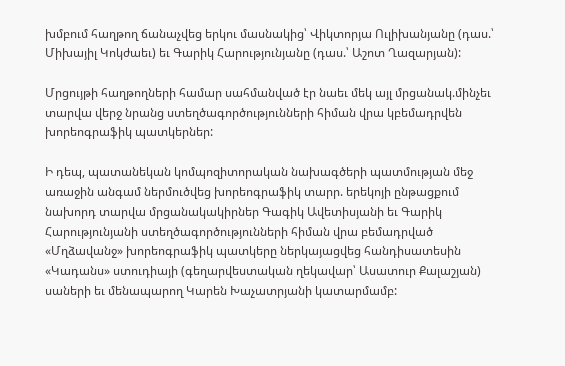խմբում հաղթող ճանաչվեց երկու մասնակից՝ Վիկտորյա Ուլիխանյանը (դաս.՝ Միխայիլ Կոկժաեւ) եւ Գարիկ Հարությունյանը (դաս.՝ Աշոտ Ղազարյան):

Մրցույթի հաղթողների համար սահմանված էր նաեւ մեկ այլ մրցանակ.մինչեւ տարվա վերջ նրանց ստեղծագործությունների հիման վրա կբեմադրվեն խորեոգրաֆիկ պատկերներ:

Ի դեպ, պատանեկան կոմպոզիտորական նախագծերի պատմության մեջ առաջին անգամ ներմուծվեց խորեոգրաֆիկ տարր. երեկոյի ընթացքում նախորդ տարվա մրցանակակիրներ Գագիկ Ավետիսյանի եւ Գարիկ Հարությունյանի ստեղծագործությունների հիման վրա բեմադրված «Մղձավանջ» խորեոգրաֆիկ պատկերը ներկայացվեց հանդիսատեսին «Կադանս» ստուդիայի (գեղարվեստական ղեկավար՝ Ասատուր Քալաշյան) սաների եւ մենապարող Կարեն Խաչատրյանի կատարմամբ: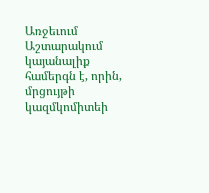Առջեւում Աշտարակում կայանալիք համերգն է, որին, մրցույթի կազմկոմիտեի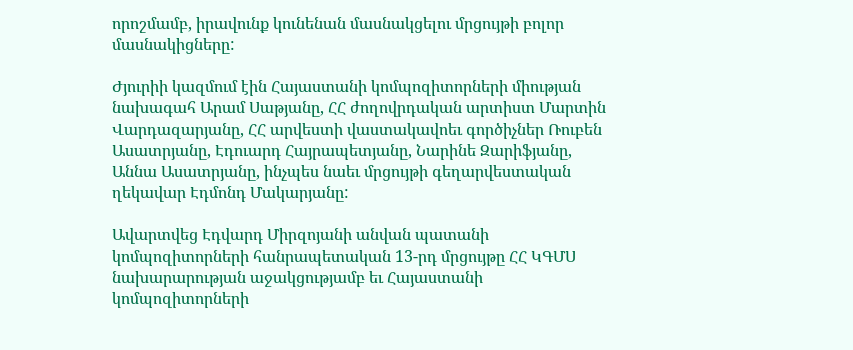որոշմամբ, իրավունք կունենան մասնակցելու մրցույթի բոլոր մասնակիցները:

Ժյուրիի կազմում էին Հայաստանի կոմպոզիտորների միության նախագահ Արամ Սաթյանը, ՀՀ ժողովրդական արտիստ Մարտին Վարդազարյանը, ՀՀ արվեստի վաստակավոեւ գործիչներ Ռուբեն Ասատրյանը, Էդուարդ Հայրապետյանը, Նարինե Զարիֆյանը, Աննա Ասատրյանը, ինչպես նաեւ մրցույթի գեղարվեստական ղեկավար Էդմոնդ Մակարյանը:

Ավարտվեց Էդվարդ Միրզոյանի անվան պատանի կոմպոզիտորների հանրապետական 13-րդ մրցույթը ՀՀ ԿԳՄՍ նախարարության աջակցությամբ եւ Հայաստանի կոմպոզիտորների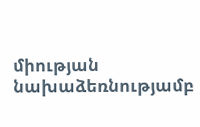միության նախաձեռնությամբ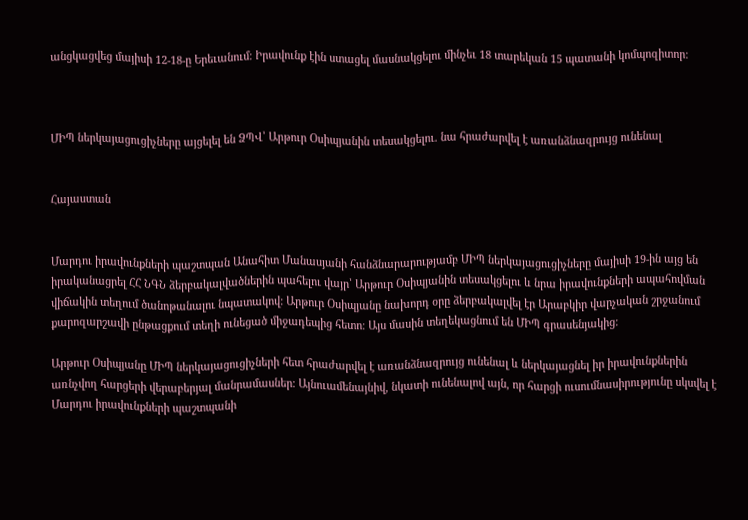անցկացվեց մայիսի 12-18-ը Երեւանում։ Իրավունք էին ստացել մասնակցելու մինչեւ 18 տարեկան 15 պատանի կոմպոզիտոր:



ՄԻՊ ներկայացուցիչները այցելել են ՁՊՎ՝ Արթուր Օսիպյանին տեսակցելու. նա հրաժարվել է առանձնազրույց ունենալ


Հայաստան


Մարդու իրավունքների պաշտպան Անահիտ Մանասյանի հանձնարարությամբ ՄԻՊ ներկայացուցիչները մայիսի 19-ին այց են իրականացրել ՀՀ ՆԳՆ ձերբակալվածներին պահելու վայր՝ Արթուր Օսիպյանին տեսակցելու և նրա իրավունքների ապահովման վիճակին տեղում ծանոթանալու նպատակով: Արթուր Օսիպյանը նախորդ օրը ձերբակալվել էր Արաբկիր վարչական շրջանում քարոզարշավի ընթացքում տեղի ունեցած միջադեպից հետո։ Այս մասին տեղեկացնում են ՄԻՊ գրասենյակից:

Արթուր Օսիպյանը ՄԻՊ ներկայացուցիչների հետ հրաժարվել է առանձնազրույց ունենալ և ներկայացնել իր իրավունքներին առնչվող հարցերի վերաբերյալ մանրամասներ։ Այնուամենայնիվ, նկատի ունենալով այն, որ հարցի ուսումնասիրությունը սկսվել է Մարդու իրավունքների պաշտպանի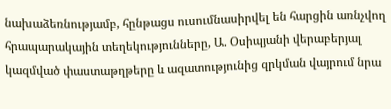նախաձեռնությամբ, հընթացս ուսումնասիրվել են հարցին առնչվող հրապարակային տեղեկությունները, Ա. Օսիպյանի վերաբերյալ կազմված փաստաթղթերը և ազատությունից զրկման վայրում նրա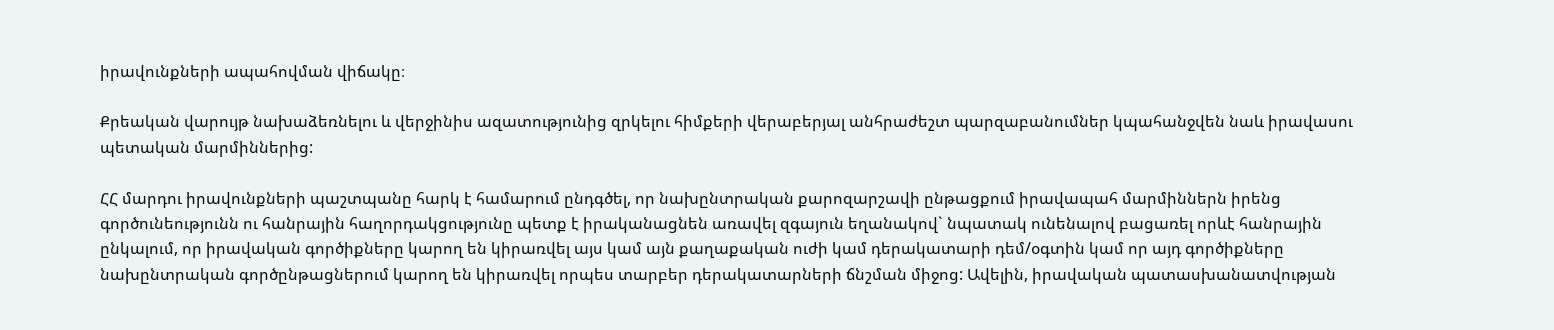իրավունքների ապահովման վիճակը։

Քրեական վարույթ նախաձեռնելու և վերջինիս ազատությունից զրկելու հիմքերի վերաբերյալ անհրաժեշտ պարզաբանումներ կպահանջվեն նաև իրավասու պետական մարմիններից:

ՀՀ մարդու իրավունքների պաշտպանը հարկ է համարում ընդգծել, որ նախընտրական քարոզարշավի ընթացքում իրավապահ մարմիններն իրենց գործունեությունն ու հանրային հաղորդակցությունը պետք է իրականացնեն առավել զգայուն եղանակով` նպատակ ունենալով բացառել որևէ հանրային ընկալում, որ իրավական գործիքները կարող են կիրառվել այս կամ այն քաղաքական ուժի կամ դերակատարի դեմ/օգտին կամ որ այդ գործիքները նախընտրական գործընթացներում կարող են կիրառվել որպես տարբեր դերակատարների ճնշման միջոց: Ավելին, իրավական պատասխանատվության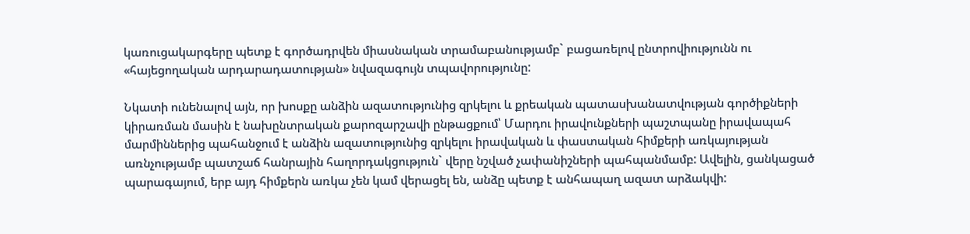կառուցակարգերը պետք է գործադրվեն միասնական տրամաբանությամբ` բացառելով ընտրովիությունն ու «հայեցողական արդարադատության» նվազագույն տպավորությունը:

Նկատի ունենալով այն, որ խոսքը անձին ազատությունից զրկելու և քրեական պատասխանատվության գործիքների կիրառման մասին է նախընտրական քարոզարշավի ընթացքում՝ Մարդու իրավունքների պաշտպանը իրավապահ մարմիններից պահանջում է անձին ազատությունից զրկելու իրավական և փաստական հիմքերի առկայության առնչությամբ պատշաճ հանրային հաղորդակցություն` վերը նշված չափանիշների պահպանմամբ: Ավելին, ցանկացած պարագայում, երբ այդ հիմքերն առկա չեն կամ վերացել են, անձը պետք է անհապաղ ազատ արձակվի: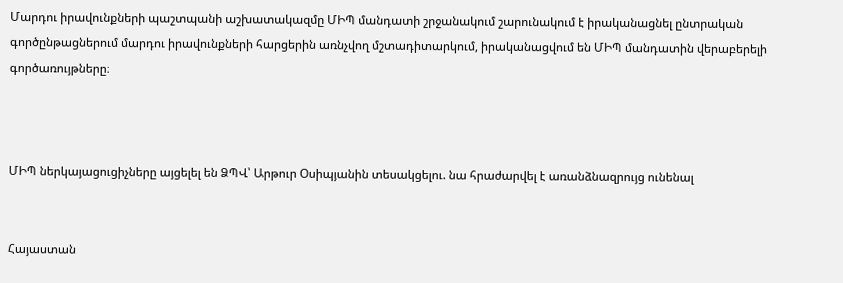Մարդու իրավունքների պաշտպանի աշխատակազմը ՄԻՊ մանդատի շրջանակում շարունակում է իրականացնել ընտրական գործընթացներում մարդու իրավունքների հարցերին առնչվող մշտադիտարկում, իրականացվում են ՄԻՊ մանդատին վերաբերելի գործառույթները։



ՄԻՊ ներկայացուցիչները այցելել են ՁՊՎ՝ Արթուր Օսիպյանին տեսակցելու. նա հրաժարվել է առանձնազրույց ունենալ


Հայաստան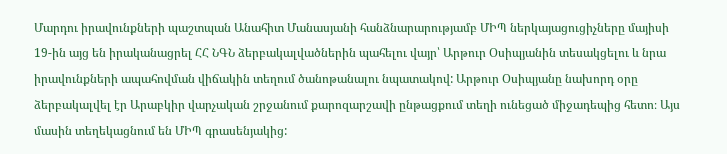Մարդու իրավունքների պաշտպան Անահիտ Մանասյանի հանձնարարությամբ ՄԻՊ ներկայացուցիչները մայիսի 19-ին այց են իրականացրել ՀՀ ՆԳՆ ձերբակալվածներին պահելու վայր՝ Արթուր Օսիպյանին տեսակցելու և նրա իրավունքների ապահովման վիճակին տեղում ծանոթանալու նպատակով: Արթուր Օսիպյանը նախորդ օրը ձերբակալվել էր Արաբկիր վարչական շրջանում քարոզարշավի ընթացքում տեղի ունեցած միջադեպից հետո։ Այս մասին տեղեկացնում են ՄԻՊ գրասենյակից: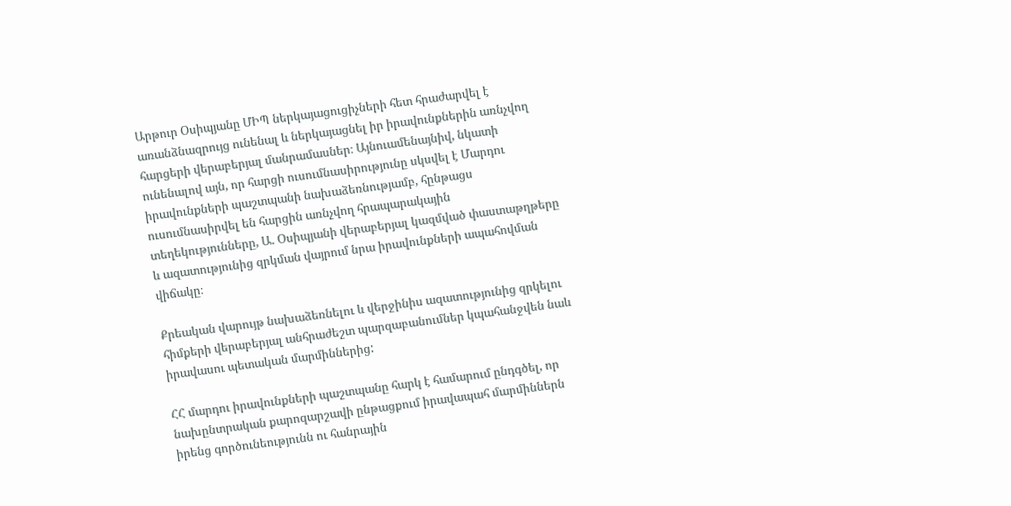Արթուր Օսիպյանը ՄԻՊ ներկայացուցիչների հետ հրաժարվել է առանձնազրույց ունենալ և ներկայացնել իր իրավունքներին առնչվող հարցերի վերաբերյալ մանրամասներ։ Այնուամենայնիվ, նկատի ունենալով այն, որ հարցի ուսումնասիրությունը սկսվել է Մարդու իրավունքների պաշտպանի նախաձեռնությամբ, հընթացս ուսումնասիրվել են հարցին առնչվող հրապարակային տեղեկությունները, Ա. Օսիպյանի վերաբերյալ կազմված փաստաթղթերը և ազատությունից զրկման վայրում նրա իրավունքների ապահովման վիճակը։

Քրեական վարույթ նախաձեռնելու և վերջինիս ազատությունից զրկելու հիմքերի վերաբերյալ անհրաժեշտ պարզաբանումներ կպահանջվեն նաև իրավասու պետական մարմիններից:

ՀՀ մարդու իրավունքների պաշտպանը հարկ է համարում ընդգծել, որ նախընտրական քարոզարշավի ընթացքում իրավապահ մարմիններն իրենց գործունեությունն ու հանրային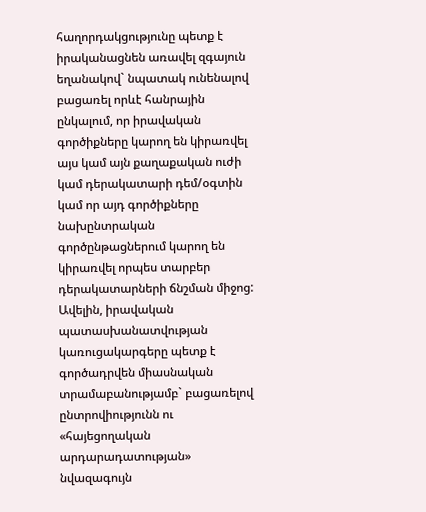հաղորդակցությունը պետք է իրականացնեն առավել զգայուն եղանակով` նպատակ ունենալով բացառել որևէ հանրային ընկալում, որ իրավական գործիքները կարող են կիրառվել այս կամ այն քաղաքական ուժի կամ դերակատարի դեմ/օգտին կամ որ այդ գործիքները նախընտրական գործընթացներում կարող են կիրառվել որպես տարբեր դերակատարների ճնշման միջոց: Ավելին, իրավական պատասխանատվության կառուցակարգերը պետք է գործադրվեն միասնական տրամաբանությամբ` բացառելով ընտրովիությունն ու «հայեցողական արդարադատության» նվազագույն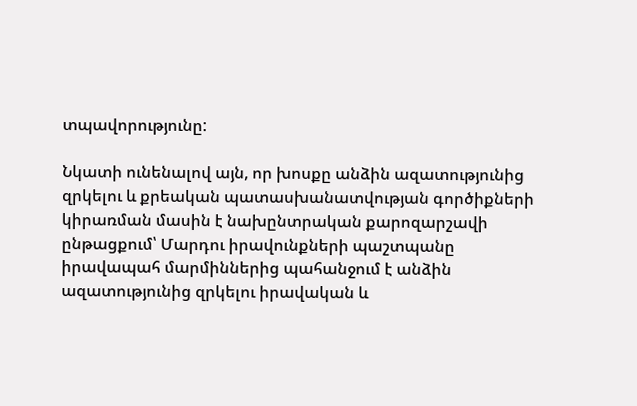տպավորությունը:

Նկատի ունենալով այն, որ խոսքը անձին ազատությունից զրկելու և քրեական պատասխանատվության գործիքների կիրառման մասին է նախընտրական քարոզարշավի ընթացքում՝ Մարդու իրավունքների պաշտպանը իրավապահ մարմիններից պահանջում է անձին ազատությունից զրկելու իրավական և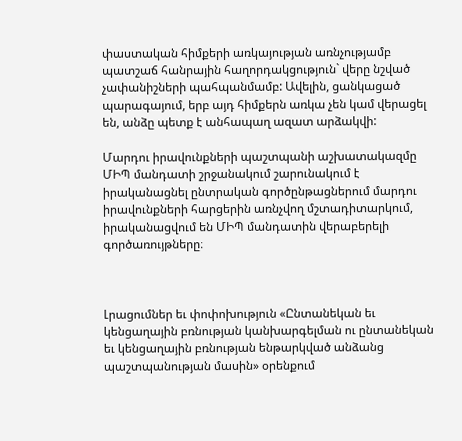փաստական հիմքերի առկայության առնչությամբ պատշաճ հանրային հաղորդակցություն` վերը նշված չափանիշների պահպանմամբ: Ավելին, ցանկացած պարագայում, երբ այդ հիմքերն առկա չեն կամ վերացել են, անձը պետք է անհապաղ ազատ արձակվի:

Մարդու իրավունքների պաշտպանի աշխատակազմը ՄԻՊ մանդատի շրջանակում շարունակում է իրականացնել ընտրական գործընթացներում մարդու իրավունքների հարցերին առնչվող մշտադիտարկում, իրականացվում են ՄԻՊ մանդատին վերաբերելի գործառույթները։



Լրացումներ եւ փոփոխություն «Ընտանեկան եւ կենցաղային բռնության կանխարգելման ու ընտանեկան եւ կենցաղային բռնության ենթարկված անձանց պաշտպանության մասին» օրենքում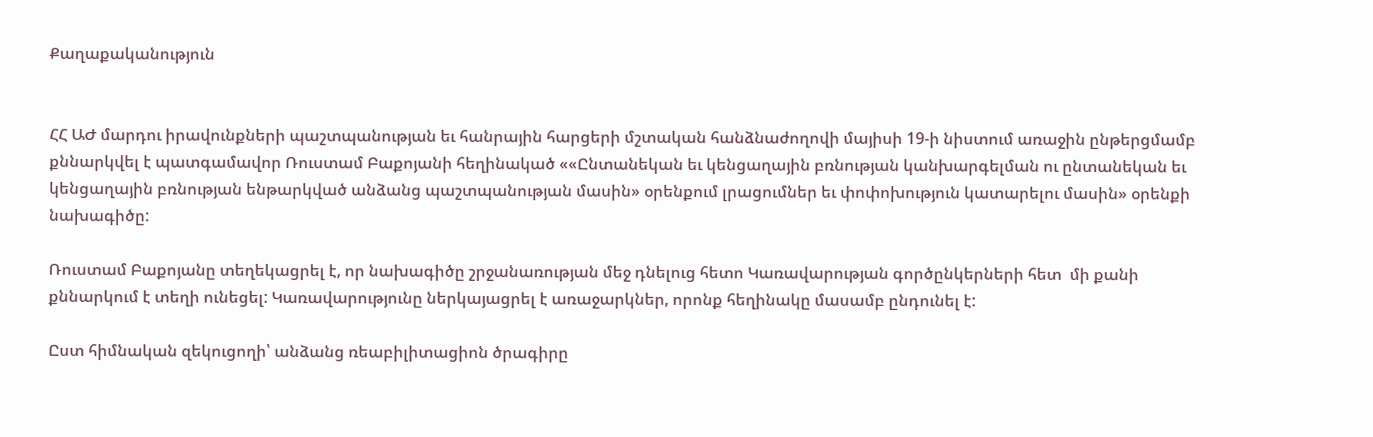Քաղաքականություն


ՀՀ ԱԺ մարդու իրավունքների պաշտպանության եւ հանրային հարցերի մշտական հանձնաժողովի մայիսի 19-ի նիստում առաջին ընթերցմամբ քննարկվել է պատգամավոր Ռուստամ Բաքոյանի հեղինակած ««Ընտանեկան եւ կենցաղային բռնության կանխարգելման ու ընտանեկան եւ կենցաղային բռնության ենթարկված անձանց պաշտպանության մասին» օրենքում լրացումներ եւ փոփոխություն կատարելու մասին» օրենքի նախագիծը:

Ռուստամ Բաքոյանը տեղեկացրել է, որ նախագիծը շրջանառության մեջ դնելուց հետո Կառավարության գործընկերների հետ  մի քանի քննարկում է տեղի ունեցել: Կառավարությունը ներկայացրել է առաջարկներ, որոնք հեղինակը մասամբ ընդունել է:

Ըստ հիմնական զեկուցողի՝ անձանց ռեաբիլիտացիոն ծրագիրը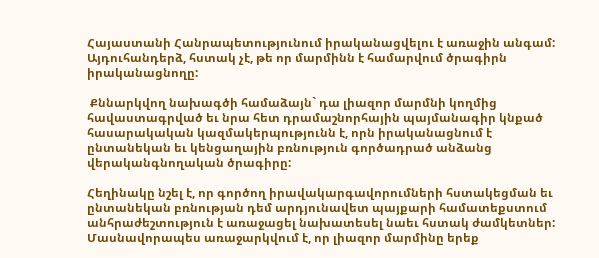Հայաստանի Հանրապետությունում իրականացվելու է առաջին անգամ: Այդուհանդերձ, հստակ չէ, թե որ մարմինն է համարվում ծրագիրն իրականացնողը:

 Քննարկվող նախագծի համաձայն` դա լիազոր մարմնի կողմից հավաստագրված եւ նրա հետ դրամաշնորհային պայմանագիր կնքած հասարակական կազմակերպությունն է, որն իրականացնում է ընտանեկան եւ կենցաղային բռնություն գործադրած անձանց վերականգնողական ծրագիրը:

Հեղինակը նշել է, որ գործող իրավակարգավորումների հստակեցման եւ ընտանեկան բռնության դեմ արդյունավետ պայքարի համատեքստում անհրաժեշտություն է առաջացել նախատեսել նաեւ հստակ ժամկետներ: Մասնավորապես առաջարկվում է, որ լիազոր մարմինը երեք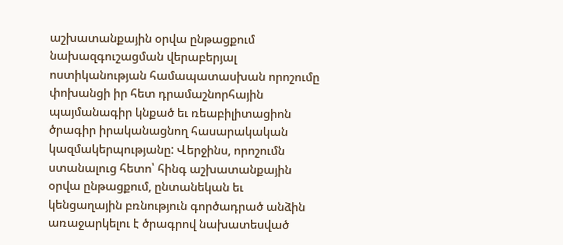աշխատանքային օրվա ընթացքում նախազգուշացման վերաբերյալ ոստիկանության համապատասխան որոշումը փոխանցի իր հետ դրամաշնորհային պայմանագիր կնքած եւ ռեաբիլիտացիոն ծրագիր իրականացնող հասարակական կազմակերպությանը: Վերջինս, որոշումն ստանալուց հետո՝ հինգ աշխատանքային օրվա ընթացքում, ընտանեկան եւ կենցաղային բռնություն գործադրած անձին առաջարկելու է ծրագրով նախատեսված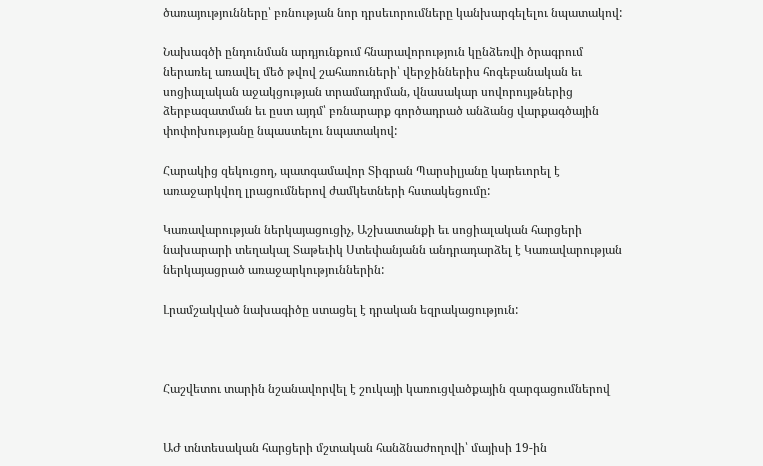ծառայությունները՝ բռնության նոր դրսեւորումները կանխարգելելու նպատակով:

Նախագծի ընդունման արդյունքում հնարավորություն կընձեռվի ծրագրում ներառել առավել մեծ թվով շահառուների՝ վերջիններիս հոգեբանական եւ սոցիալական աջակցության տրամադրման, վնասակար սովորույթներից ձերբազատման եւ ըստ այդմ՝ բռնարարք գործադրած անձանց վարքագծային փոփոխությանը նպաստելու նպատակով:

Հարակից զեկուցող, պատգամավոր Տիգրան Պարսիլյանը կարեւորել է առաջարկվող լրացումներով ժամկետների հստակեցումը:

Կառավարության ներկայացուցիչ, Աշխատանքի եւ սոցիալական հարցերի նախարարի տեղակալ Տաթեւիկ Ստեփանյանն անդրադարձել է Կառավարության ներկայացրած առաջարկություններին:

Լրամշակված նախագիծը ստացել է դրական եզրակացություն:



Հաշվետու տարին նշանավորվել է շուկայի կառուցվածքային զարգացումներով


ԱԺ տնտեսական հարցերի մշտական հանձնաժողովի՝ մայիսի 19-ին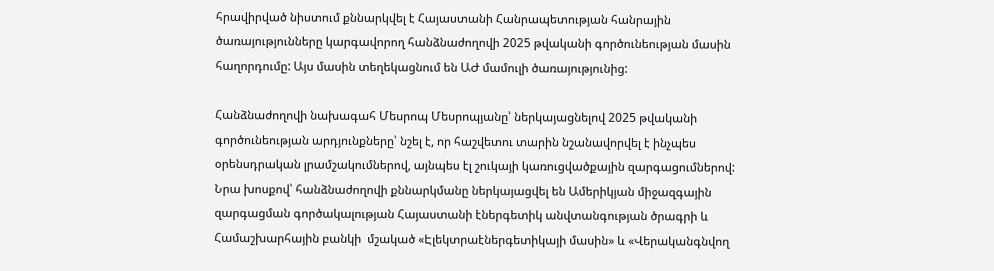հրավիրված նիստում քննարկվել է Հայաստանի Հանրապետության հանրային ծառայությունները կարգավորող հանձնաժողովի 2025 թվականի գործունեության մասին հաղորդումը: Այս մասին տեղեկացնում են ԱԺ մամուլի ծառայությունից:

Հանձնաժողովի նախագահ Մեսրոպ Մեսրոպյանը՝ ներկայացնելով 2025 թվականի գործունեության արդյունքները՝ նշել է, որ հաշվետու տարին նշանավորվել է ինչպես օրենսդրական լրամշակումներով, այնպես էլ շուկայի կառուցվածքային զարգացումներով: Նրա խոսքով՝ հանձնաժողովի քննարկմանը ներկայացվել են Ամերիկյան միջազգային զարգացման գործակալության Հայաստանի էներգետիկ անվտանգության ծրագրի և Համաշխարհային բանկի  մշակած «Էլեկտրաէներգետիկայի մասին» և «Վերականգնվող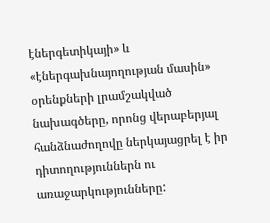էներգետիկայի» և «էներգախնայողության մասին» օրենքների լրամշակված նախագծերը, որոնց վերաբերյալ հանձնաժողովը ներկայացրել է իր դիտողություններն ու առաջարկությունները: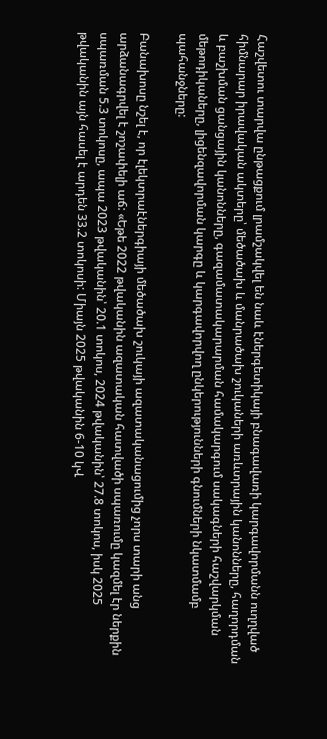Հաշվետու տարվա ընթացքում լրամշակվել են նաև էներգետիկայի բնագավառի կարգավորմանն ուղղված հիմնարար իրավական ակտերը՝ մեծածախ և մանրածախ շուկաների առևտրային կանոնները, հաղորդման և բաշխման ցանցային կանոնները, գազամատակարարման համակարգում սակագների հաշվարկման մեթոդիկաները, լիցենզավորման կարգը և կարգավորվող ընկերությունների գնումների նկատմամբ պահանջները:

Բանախոսը նշել է, որ էլեկտրաէներգիայի մեծածախ շուկայի ազատականացումից չորս տարի անց արձանագրվել է շոշափելի աճ: «Եթե 2022 թվականին ազատական հատվածի սպառումը կազմել էր ներքին սպառման 5.3 տոկոսը, ապա 2023 թվականին՝ 20.1 տոկոս, 2024 թվականին՝ 27.8 տոկոս, իսկ 2025 թվականին այն հասել է արդեն 33.2 տոկոսի: Միայն 2025 թվականին 6-10 կՎ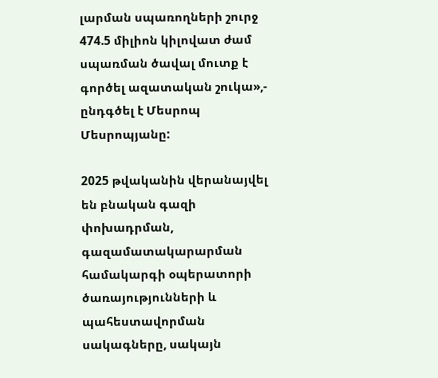լարման սպառողների շուրջ 474.5 միլիոն կիլովատ ժամ սպառման ծավալ մուտք է գործել ազատական շուկա»,- ընդգծել է Մեսրոպ Մեսրոպյանը:

2025 թվականին վերանայվել են բնական գազի փոխադրման, գազամատակարարման համակարգի օպերատորի ծառայությունների և պահեստավորման սակագները, սակայն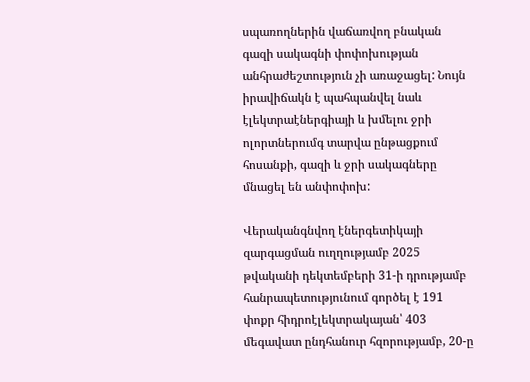սպառողներին վաճառվող բնական գազի սակագնի փոփոխության անհրաժեշտություն չի առաջացել: Նույն իրավիճակն է պահպանվել նաև էլեկտրաէներգիայի և խմելու ջրի ոլորտներումգ տարվա ընթացքում հոսանքի, գազի և ջրի սակագները մնացել են անփոփոխ:

Վերականգնվող էներգետիկայի զարգացման ուղղությամբ 2025 թվականի դեկտեմբերի 31-ի դրությամբ հանրապետությունում գործել է 191 փոքր հիդրոէլեկտրակայան՝ 403 մեգավատ ընդհանուր հզորությամբ, 20-ը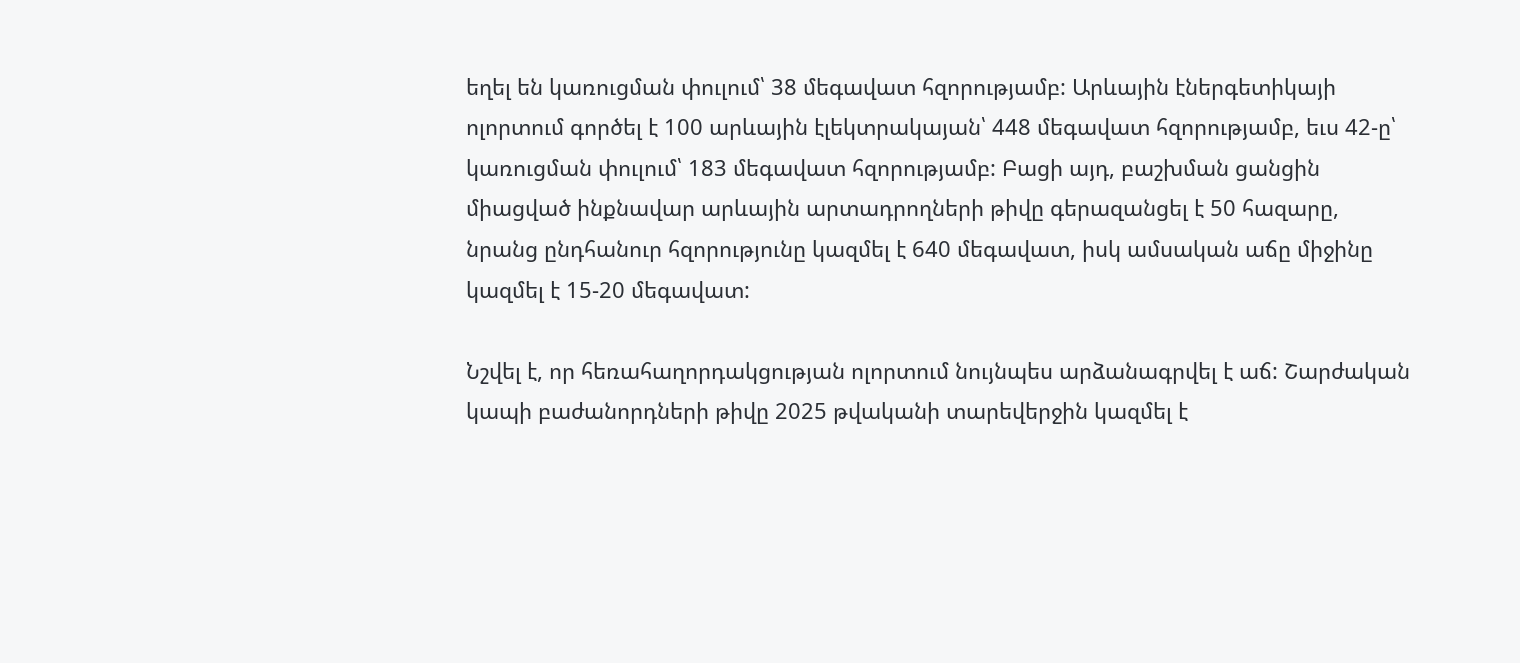եղել են կառուցման փուլում՝ 38 մեգավատ հզորությամբ: Արևային էներգետիկայի ոլորտում գործել է 100 արևային էլեկտրակայան՝ 448 մեգավատ հզորությամբ, եւս 42-ը՝ կառուցման փուլում՝ 183 մեգավատ հզորությամբ: Բացի այդ, բաշխման ցանցին միացված ինքնավար արևային արտադրողների թիվը գերազանցել է 50 հազարը, նրանց ընդհանուր հզորությունը կազմել է 640 մեգավատ, իսկ ամսական աճը միջինը կազմել է 15-20 մեգավատ:

Նշվել է, որ հեռահաղորդակցության ոլորտում նույնպես արձանագրվել է աճ: Շարժական կապի բաժանորդների թիվը 2025 թվականի տարեվերջին կազմել է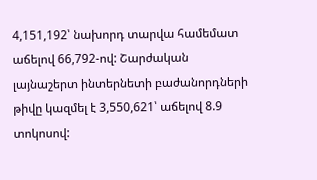4,151,192՝ նախորդ տարվա համեմատ աճելով 66,792-ով: Շարժական լայնաշերտ ինտերնետի բաժանորդների թիվը կազմել է 3,550,621՝ աճելով 8.9 տոկոսով: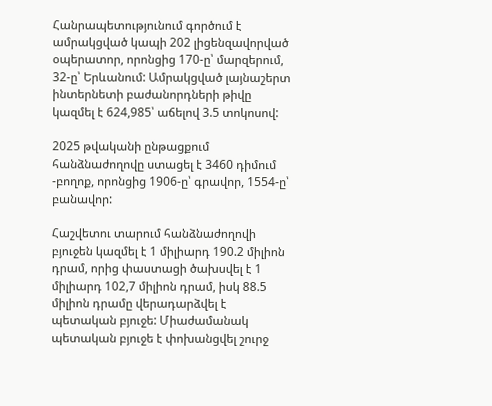Հանրապետությունում գործում է ամրակցված կապի 202 լիցենզավորված օպերատոր, որոնցից 170-ը՝ մարզերում, 32-ը՝ Երևանում: Ամրակցված լայնաշերտ ինտերնետի բաժանորդների թիվը կազմել է 624,985՝ աճելով 3.5 տոկոսով:

2025 թվականի ընթացքում հանձնաժողովը ստացել է 3460 դիմում -բողոք, որոնցից 1906-ը՝ գրավոր, 1554-ը՝ բանավոր:

Հաշվետու տարում հանձնաժողովի բյուջեն կազմել է 1 միլիարդ 190.2 միլիոն դրամ, որից փաստացի ծախսվել է 1 միլիարդ 102,7 միլիոն դրամ, իսկ 88.5 միլիոն դրամը վերադարձվել է պետական բյուջե: Միաժամանակ պետական բյուջե է փոխանցվել շուրջ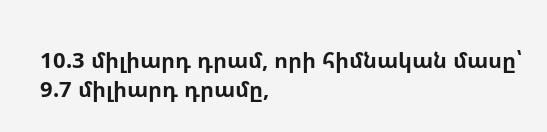10.3 միլիարդ դրամ, որի հիմնական մասը՝ 9.7 միլիարդ դրամը,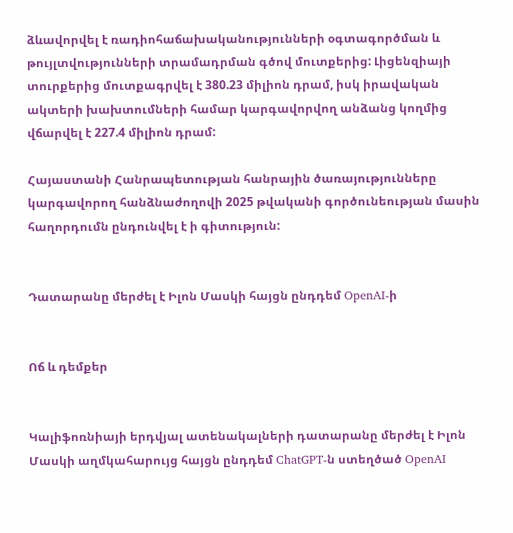ձևավորվել է ռադիոհաճախականությունների օգտագործման և թույլտվությունների տրամադրման գծով մուտքերից: Լիցենզիայի տուրքերից մուտքագրվել է 380.23 միլիոն դրամ, իսկ իրավական ակտերի խախտումների համար կարգավորվող անձանց կողմից վճարվել է 227.4 միլիոն դրամ:

Հայաստանի Հանրապետության հանրային ծառայությունները կարգավորող հանձնաժողովի 2025 թվականի գործունեության մասին հաղորդումն ընդունվել է ի գիտություն:


Դատարանը մերժել է Իլոն Մասկի հայցն ընդդեմ OpenAI-ի


Ոճ և դեմքեր


Կալիֆոռնիայի երդվյալ ատենակալների դատարանը մերժել է Իլոն Մասկի աղմկահարույց հայցն ընդդեմ ChatGPT-ն ստեղծած OpenAI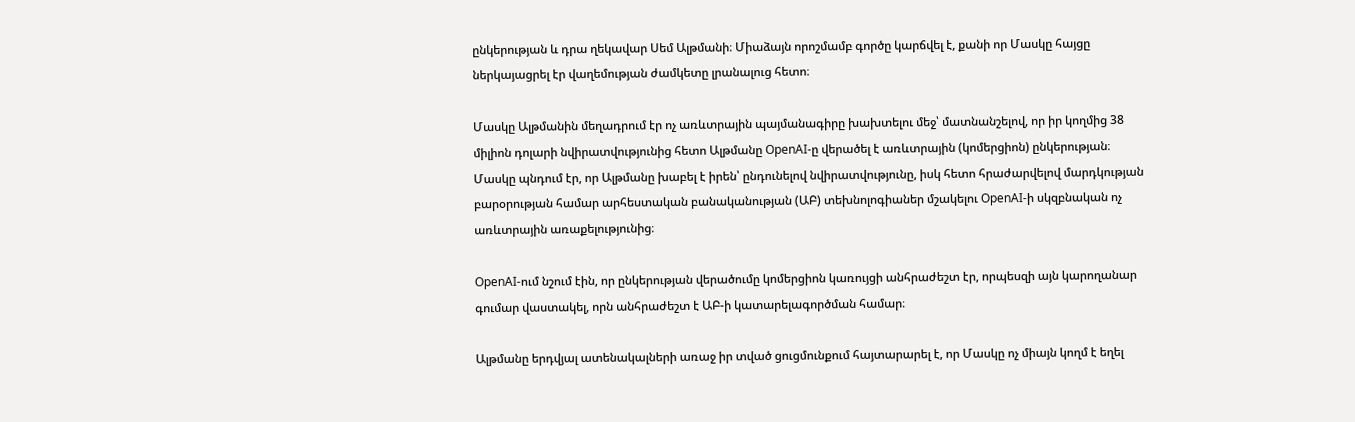ընկերության և դրա ղեկավար Սեմ Ալթմանի։ Միաձայն որոշմամբ գործը կարճվել է, քանի որ Մասկը հայցը ներկայացրել էր վաղեմության ժամկետը լրանալուց հետո։

Մասկը Ալթմանին մեղադրում էր ոչ առևտրային պայմանագիրը խախտելու մեջ՝ մատնանշելով, որ իր կողմից 38 միլիոն դոլարի նվիրատվությունից հետո Ալթմանը OpenAI-ը վերածել է առևտրային (կոմերցիոն) ընկերության։ Մասկը պնդում էր, որ Ալթմանը խաբել է իրեն՝ ընդունելով նվիրատվությունը, իսկ հետո հրաժարվելով մարդկության բարօրության համար արհեստական բանականության (ԱԲ) տեխնոլոգիաներ մշակելու OpenAI-ի սկզբնական ոչ առևտրային առաքելությունից։

OpenAI-ում նշում էին, որ ընկերության վերածումը կոմերցիոն կառույցի անհրաժեշտ էր, որպեսզի այն կարողանար գումար վաստակել, որն անհրաժեշտ է ԱԲ-ի կատարելագործման համար։

Ալթմանը երդվյալ ատենակալների առաջ իր տված ցուցմունքում հայտարարել է, որ Մասկը ոչ միայն կողմ է եղել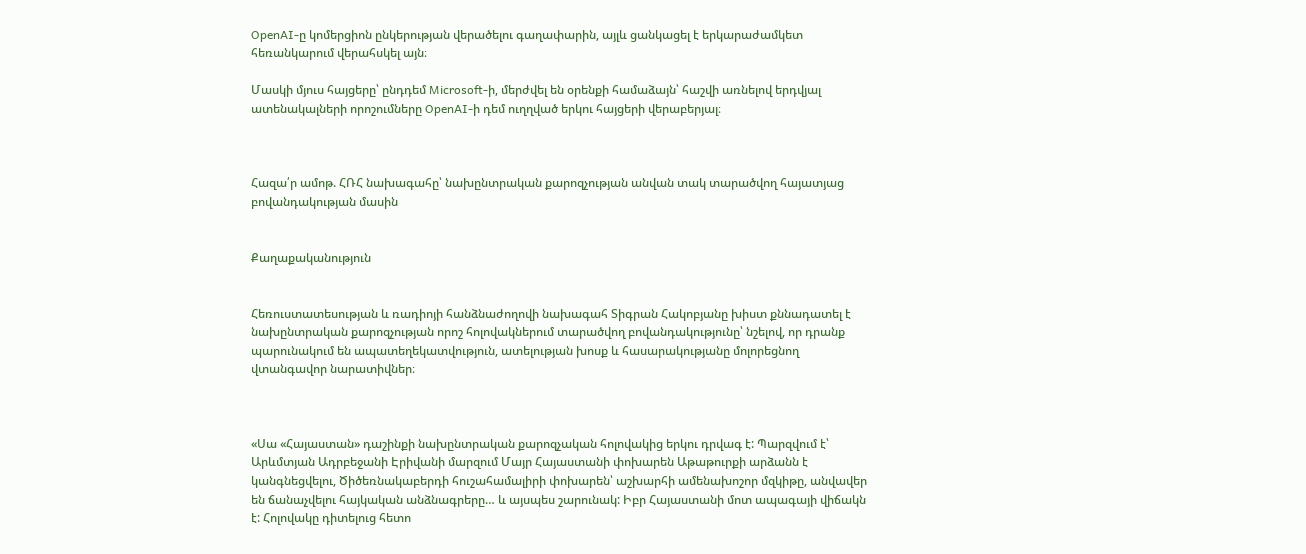OpenAI-ը կոմերցիոն ընկերության վերածելու գաղափարին, այլև ցանկացել է երկարաժամկետ հեռանկարում վերահսկել այն։

Մասկի մյուս հայցերը՝ ընդդեմ Microsoft-ի, մերժվել են օրենքի համաձայն՝ հաշվի առնելով երդվյալ ատենակալների որոշումները OpenAI-ի դեմ ուղղված երկու հայցերի վերաբերյալ։



Հազա՛ր ամոթ. ՀՌՀ նախագահը՝ նախընտրական քարոզչության անվան տակ տարածվող հայատյաց բովանդակության մասին


Քաղաքականություն


Հեռուստատեսության և ռադիոյի հանձնաժողովի նախագահ Տիգրան Հակոբյանը խիստ քննադատել է նախընտրական քարոզչության որոշ հոլովակներում տարածվող բովանդակությունը՝ նշելով, որ դրանք պարունակում են ապատեղեկատվություն, ատելության խոսք և հասարակությանը մոլորեցնող վտանգավոր նարատիվներ։



«Սա «Հայաստան» դաշինքի նախընտրական քարոզչական հոլովակից երկու դրվագ է: Պարզվում է՝ Արևմտյան Ադրբեջանի Էրիվանի մարզում Մայր Հայաստանի փոխարեն Աթաթուրքի արձանն է կանգնեցվելու, Ծիծեռնակաբերդի հուշահամալիրի փոխարեն՝ աշխարհի ամենախոշոր մզկիթը, անվավեր են ճանաչվելու հայկական անձնագրերը… և այսպես շարունակ: Իբր Հայաստանի մոտ ապագայի վիճակն է: Հոլովակը դիտելուց հետո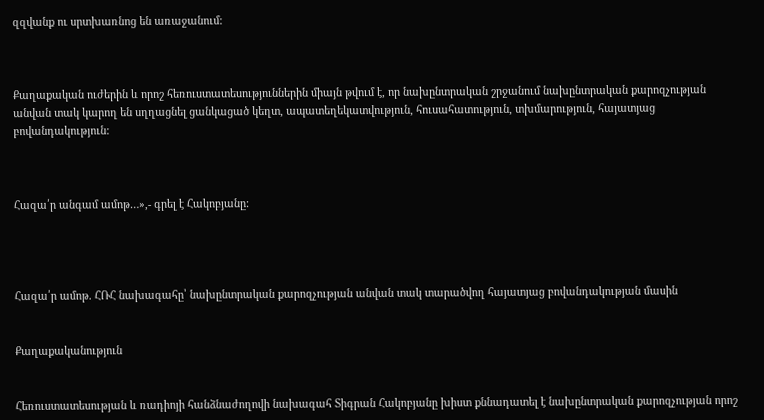զզվանք ու սրտխառնոց են առաջանում:



Քաղաքական ուժերին և որոշ հեռուստատեսություններին միայն թվում է, որ նախընտրական շրջանում նախընտրական քարոզչության անվան տակ կարող են սղղացնել ցանկացած կեղտ, ապատեղեկատվություն, հուսահատություն, տխմարություն, հայատյաց բովանդակություն:



Հազա՛ր անգամ ամոթ…»,- գրել է Հակոբյանը:




Հազա՛ր ամոթ. ՀՌՀ նախագահը՝ նախընտրական քարոզչության անվան տակ տարածվող հայատյաց բովանդակության մասին


Քաղաքականություն


Հեռուստատեսության և ռադիոյի հանձնաժողովի նախագահ Տիգրան Հակոբյանը խիստ քննադատել է նախընտրական քարոզչության որոշ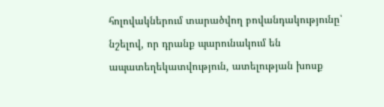հոլովակներում տարածվող բովանդակությունը՝ նշելով, որ դրանք պարունակում են ապատեղեկատվություն, ատելության խոսք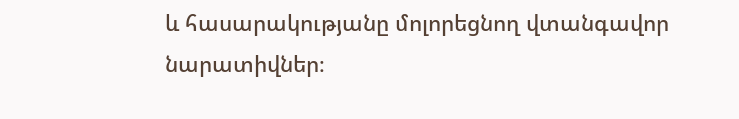և հասարակությանը մոլորեցնող վտանգավոր նարատիվներ։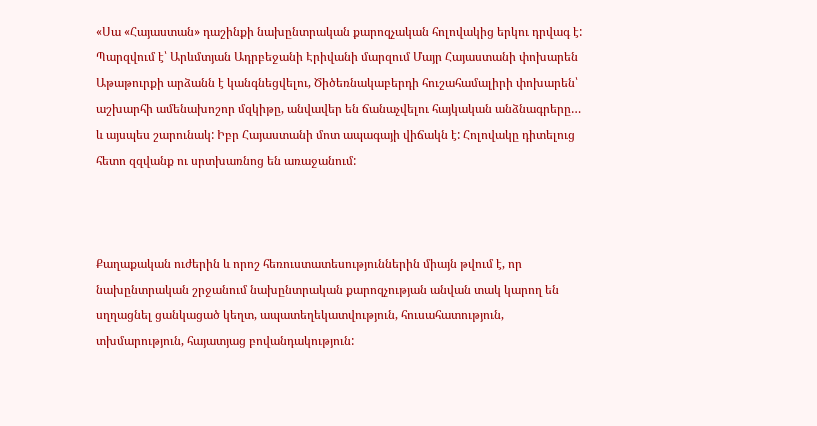«Սա «Հայաստան» դաշինքի նախընտրական քարոզչական հոլովակից երկու դրվագ է: Պարզվում է՝ Արևմտյան Ադրբեջանի Էրիվանի մարզում Մայր Հայաստանի փոխարեն Աթաթուրքի արձանն է կանգնեցվելու, Ծիծեռնակաբերդի հուշահամալիրի փոխարեն՝ աշխարհի ամենախոշոր մզկիթը, անվավեր են ճանաչվելու հայկական անձնագրերը… և այսպես շարունակ: Իբր Հայաստանի մոտ ապագայի վիճակն է: Հոլովակը դիտելուց հետո զզվանք ու սրտխառնոց են առաջանում:



Քաղաքական ուժերին և որոշ հեռուստատեսություններին միայն թվում է, որ նախընտրական շրջանում նախընտրական քարոզչության անվան տակ կարող են սղղացնել ցանկացած կեղտ, ապատեղեկատվություն, հուսահատություն, տխմարություն, հայատյաց բովանդակություն: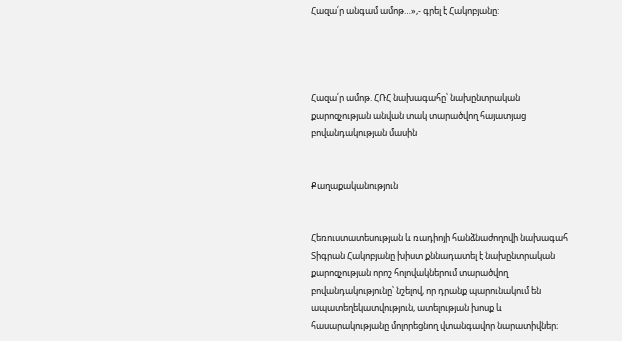Հազա՛ր անգամ ամոթ…»,- գրել է Հակոբյանը:




Հազա՛ր ամոթ. ՀՌՀ նախագահը՝ նախընտրական քարոզչության անվան տակ տարածվող հայատյաց բովանդակության մասին


Քաղաքականություն


Հեռուստատեսության և ռադիոյի հանձնաժողովի նախագահ Տիգրան Հակոբյանը խիստ քննադատել է նախընտրական քարոզչության որոշ հոլովակներում տարածվող բովանդակությունը՝ նշելով, որ դրանք պարունակում են ապատեղեկատվություն, ատելության խոսք և հասարակությանը մոլորեցնող վտանգավոր նարատիվներ։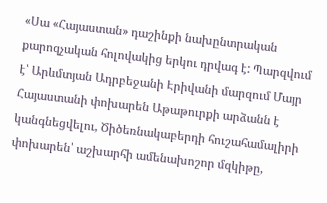«Սա «Հայաստան» դաշինքի նախընտրական քարոզչական հոլովակից երկու դրվագ է: Պարզվում է՝ Արևմտյան Ադրբեջանի Էրիվանի մարզում Մայր Հայաստանի փոխարեն Աթաթուրքի արձանն է կանգնեցվելու, Ծիծեռնակաբերդի հուշահամալիրի փոխարեն՝ աշխարհի ամենախոշոր մզկիթը,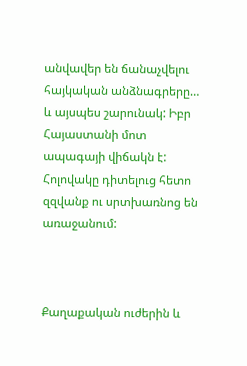անվավեր են ճանաչվելու հայկական անձնագրերը… և այսպես շարունակ: Իբր Հայաստանի մոտ ապագայի վիճակն է: Հոլովակը դիտելուց հետո զզվանք ու սրտխառնոց են առաջանում:



Քաղաքական ուժերին և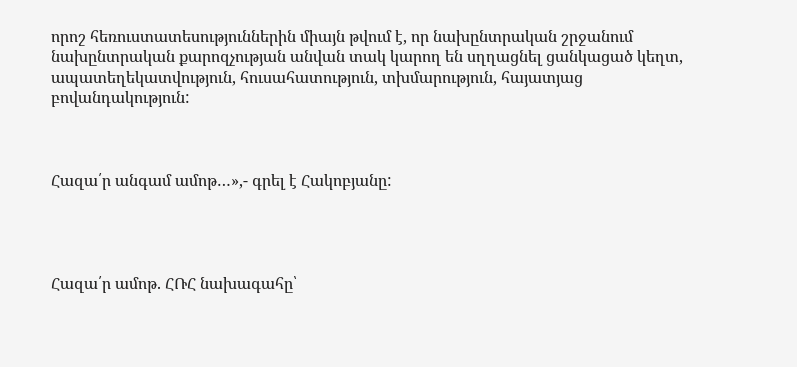որոշ հեռուստատեսություններին միայն թվում է, որ նախընտրական շրջանում նախընտրական քարոզչության անվան տակ կարող են սղղացնել ցանկացած կեղտ, ապատեղեկատվություն, հուսահատություն, տխմարություն, հայատյաց բովանդակություն:



Հազա՛ր անգամ ամոթ…»,- գրել է Հակոբյանը:




Հազա՛ր ամոթ. ՀՌՀ նախագահը՝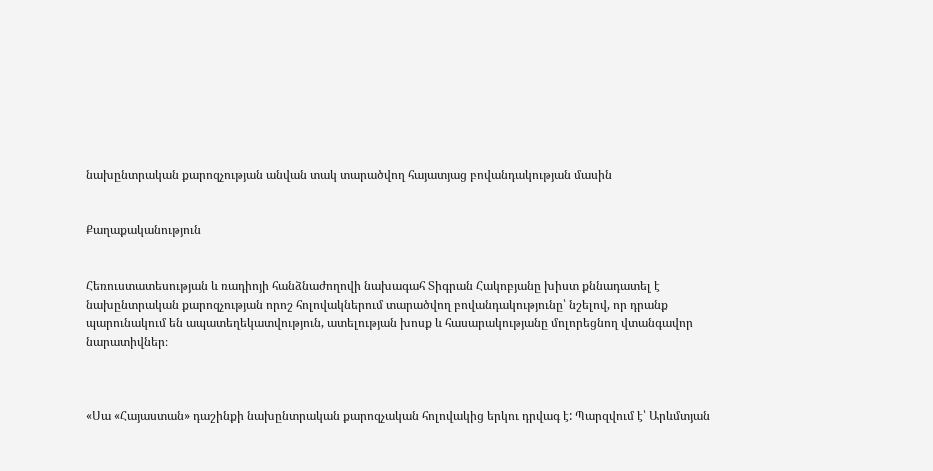նախընտրական քարոզչության անվան տակ տարածվող հայատյաց բովանդակության մասին


Քաղաքականություն


Հեռուստատեսության և ռադիոյի հանձնաժողովի նախագահ Տիգրան Հակոբյանը խիստ քննադատել է նախընտրական քարոզչության որոշ հոլովակներում տարածվող բովանդակությունը՝ նշելով, որ դրանք պարունակում են ապատեղեկատվություն, ատելության խոսք և հասարակությանը մոլորեցնող վտանգավոր նարատիվներ։



«Սա «Հայաստան» դաշինքի նախընտրական քարոզչական հոլովակից երկու դրվագ է: Պարզվում է՝ Արևմտյան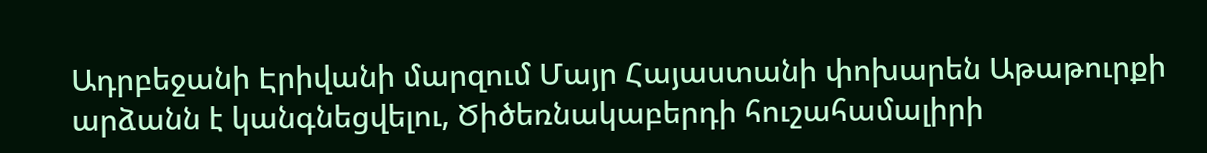Ադրբեջանի Էրիվանի մարզում Մայր Հայաստանի փոխարեն Աթաթուրքի արձանն է կանգնեցվելու, Ծիծեռնակաբերդի հուշահամալիրի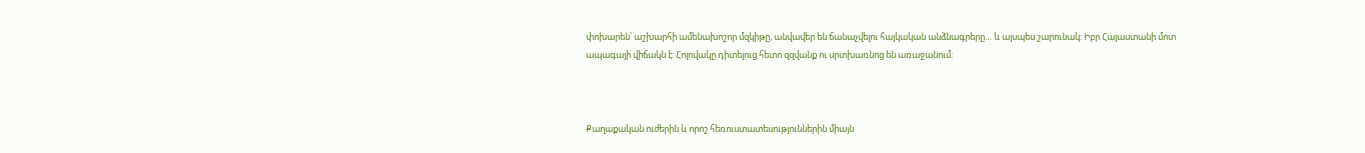փոխարեն՝ աշխարհի ամենախոշոր մզկիթը, անվավեր են ճանաչվելու հայկական անձնագրերը… և այսպես շարունակ: Իբր Հայաստանի մոտ ապագայի վիճակն է: Հոլովակը դիտելուց հետո զզվանք ու սրտխառնոց են առաջանում:



Քաղաքական ուժերին և որոշ հեռուստատեսություններին միայն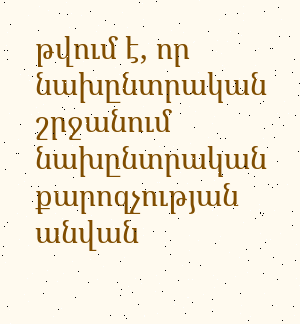թվում է, որ նախընտրական շրջանում նախընտրական քարոզչության անվան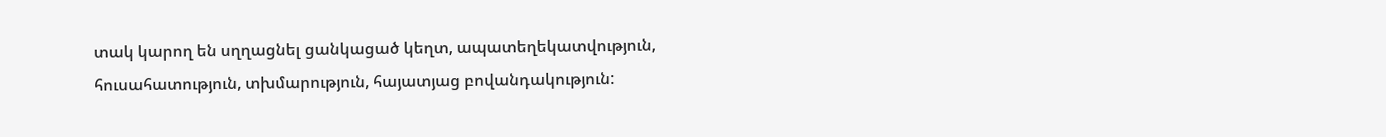տակ կարող են սղղացնել ցանկացած կեղտ, ապատեղեկատվություն, հուսահատություն, տխմարություն, հայատյաց բովանդակություն: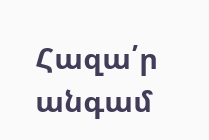Հազա՛ր անգամ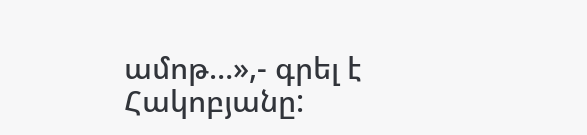ամոթ…»,- գրել է Հակոբյանը: